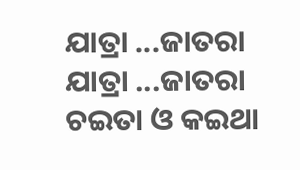ଯାତ୍ରା ...ଜାତରା
ଯାତ୍ରା ...ଜାତରା
ଚଇତା ଓ କଇଥା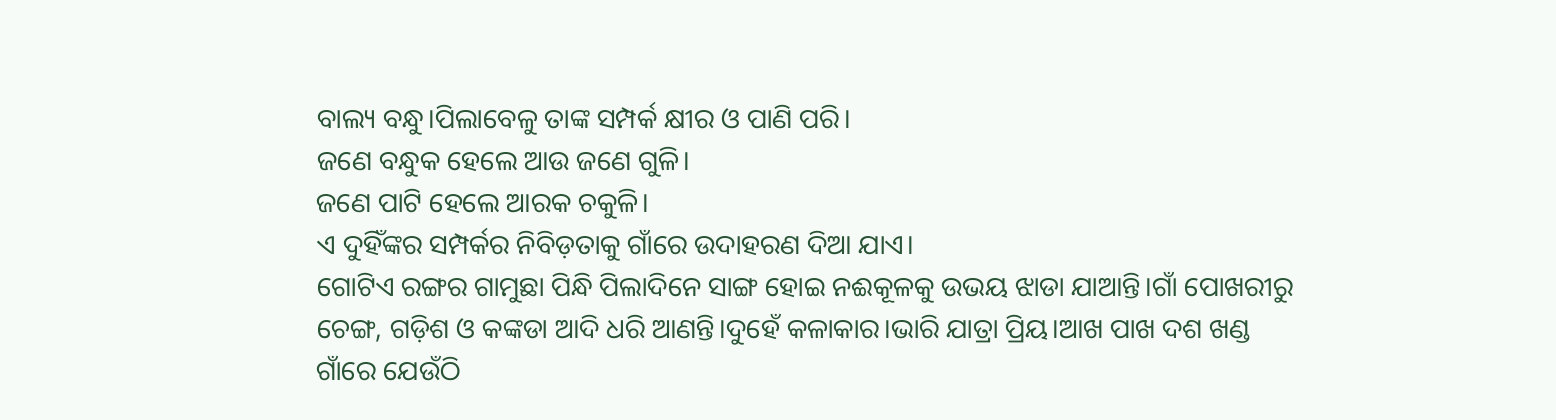ବାଲ୍ୟ ବନ୍ଧୁ।ପିଲାବେଳୁ ତାଙ୍କ ସମ୍ପର୍କ କ୍ଷୀର ଓ ପାଣି ପରି।
ଜଣେ ବନ୍ଧୁକ ହେଲେ ଆଉ ଜଣେ ଗୁଳି।
ଜଣେ ପାଟି ହେଲେ ଆରକ ଚକୁଳି।
ଏ ଦୁହିଁଙ୍କର ସମ୍ପର୍କର ନିବିଡ଼ତାକୁ ଗାଁରେ ଉଦାହରଣ ଦିଆ ଯାଏ।
ଗୋଟିଏ ରଙ୍ଗର ଗାମୁଛା ପିନ୍ଧି ପିଲାଦିନେ ସାଙ୍ଗ ହୋଇ ନଈକୂଳକୁ ଉଭୟ ଝାଡା ଯାଆନ୍ତି।ଗାଁ ପୋଖରୀରୁ ଚେଙ୍ଗ, ଗଡ଼ିଶ ଓ କଙ୍କଡା ଆଦି ଧରି ଆଣନ୍ତି।ଦୁହେଁ କଳାକାର।ଭାରି ଯାତ୍ରା ପ୍ରିୟ।ଆଖ ପାଖ ଦଶ ଖଣ୍ଡ ଗାଁରେ ଯେଉଁଠି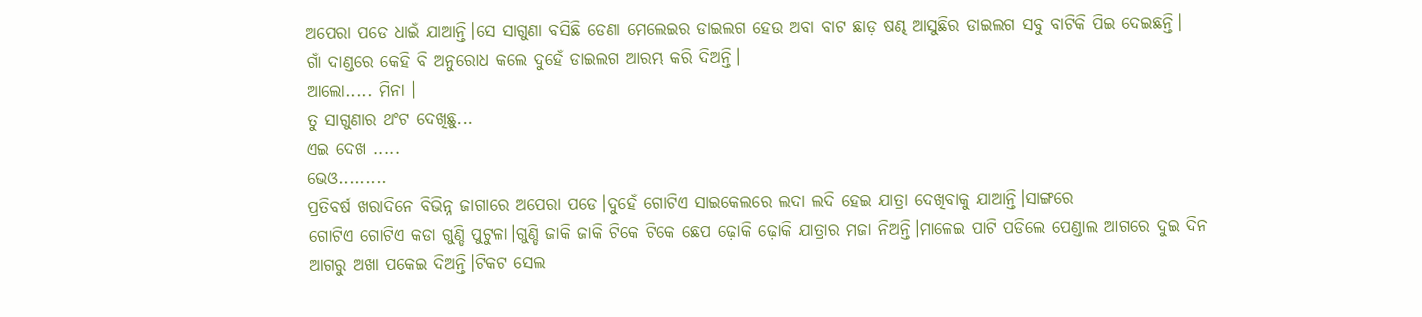ଅପେରା ପଡେ ଧାଇଁ ଯାଆନ୍ତି।ସେ ସାଗୁଣା ବସିଛି ଡେଣା ମେଲେଇର ଡାଇଲଗ ହେଉ ଅବା ବାଟ ଛାଡ଼ ଷଣ୍ଢ ଆସୁଛିର ଡାଇଲଗ ସବୁ ବାଟିକି ପିଇ ଦେଇଛନ୍ତି।
ଗାଁ ଦାଣ୍ଡରେ କେହି ବି ଅନୁରୋଧ କଲେ ଦୁହେଁ ଡାଇଲଗ ଆରମ୍ଭ କରି ଦିଅନ୍ତି।
ଆଲୋ..... ମିନା ।
ତୁ ସାଗୁଣାର ଥଂଟ ଦେଖିଛୁ...
ଏଇ ଦେଖ .....
ଭେଓ.........
ପ୍ରତିବର୍ଷ ଖରାଦିନେ ବିଭିନ୍ନ ଜାଗାରେ ଅପେରା ପଡେ।ଦୁହେଁ ଗୋଟିଏ ସାଇକେଲରେ ଲଦା ଲଦି ହେଇ ଯାତ୍ରା ଦେଖିବାକୁ ଯାଆନ୍ତି।ସାଙ୍ଗରେ
ଗୋଟିଏ ଗୋଟିଏ କଡା ଗୁଣ୍ଡି ପୁଟୁଳା।ଗୁଣ୍ଡି ଜାକି ଜାକି ଟିକେ ଟିକେ ଛେପ ଢ଼ୋକି ଢ଼ୋକି ଯାତ୍ରାର ମଜା ନିଅନ୍ତି।ମାଳେଇ ପାଟି ପଡିଲେ ପେଣ୍ଡାଲ ଆଗରେ ଦୁଇ ଦିନ ଆଗରୁ ଅଖା ପକେଇ ଦିଅନ୍ତି।ଟିକଟ ସେଲ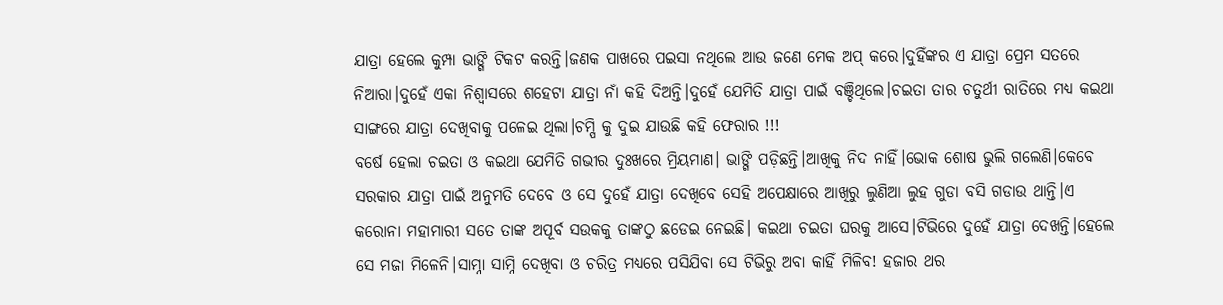ଯାତ୍ରା ହେଲେ କୁମ୍ପା ଭାଙ୍ଗି ଟିକଟ କରନ୍ତି।ଜଣକ ପାଖରେ ପଇସା ନଥିଲେ ଆଉ ଜଣେ ମେକ ଅପ୍ କରେ।ଦୁହିଁଙ୍କର ଏ ଯାତ୍ରା ପ୍ରେମ ସତରେ ନିଆରା।ଦୁହେଁ ଏକା ନିଶ୍ୱାସରେ ଶହେଟା ଯାତ୍ରା ନାଁ କହି ଦିଅନ୍ତି।ଦୁହେଁ ଯେମିତି ଯାତ୍ରା ପାଇଁ ବଞ୍ଚିଥିଲେ।ଚଇତା ତାର ଚତୁର୍ଥୀ ରାତିରେ ମଧ୍ୟ କଇଥା ସାଙ୍ଗରେ ଯାତ୍ରା ଦେଖିବାକୁ ପଳେଇ ଥିଲା।ଚମ୍ପି କୁ ଦୁଇ ଯାଉଛି କହି ଫେରାର !!!
ବର୍ଷେ ହେଲା ଚଇତା ଓ କଇଥା ଯେମିତି ଗଭୀର ଦୁଃଖରେ ମ୍ରିୟମାଣ। ଭାଙ୍ଗି ପଡ଼ିଛନ୍ତି।ଆଖିକୁ ନିଦ ନାହିଁ।ଭୋକ ଶୋଷ ଭୁଲି ଗଲେଣି।କେବେ ସରକାର ଯାତ୍ରା ପାଇଁ ଅନୁମତି ଦେବେ ଓ ସେ ଦୁହେଁ ଯାତ୍ରା ଦେଖିବେ ସେହି ଅପେକ୍ଷାରେ ଆଖିରୁ ଲୁଣିଆ ଲୁହ ଗୁଡା ବସି ଗଡାଉ ଥାନ୍ତି।ଏ କରୋନା ମହାମାରୀ ସତେ ତାଙ୍କ ଅପୂର୍ବ ସଉକକୁ ତାଙ୍କଠୁ ଛଡେଇ ନେଇଛି। କଇଥା ଚଇତା ଘରକୁ ଆସେ।ଟିଭିରେ ଦୁହେଁ ଯାତ୍ରା ଦେଖନ୍ତି।ହେଲେ ସେ ମଜା ମିଳେନି।ସାମ୍ନା ସାମ୍ନି ଦେଖିବା ଓ ଚରିତ୍ର ମଧ୍ୟରେ ପସିଯିବା ସେ ଟିଭିରୁ ଅବା କାହିଁ ମିଳିବ! ହଜାର ଥର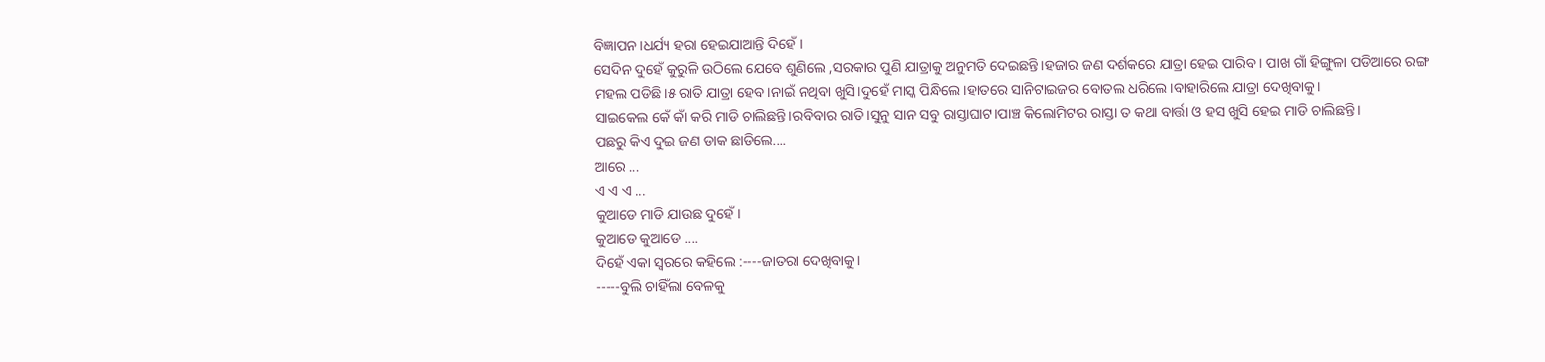ବିଜ୍ଞାପନ।ଧର୍ଯ୍ୟ ହରା ହେଇଯାଆନ୍ତି ଦିହେଁ।
ସେଦିନ ଦୁହେଁ କୁରୁଳି ଉଠିଲେ ଯେବେ ଶୁଣିଲେ ,ସରକାର ପୁଣି ଯାତ୍ରାକୁ ଅନୁମତି ଦେଇଛନ୍ତି।ହଜାର ଜଣ ଦର୍ଶକରେ ଯାତ୍ରା ହେଇ ପାରିବ । ପାଖ ଗାଁ ହିଙ୍ଗୁଳା ପଡିଆରେ ରଙ୍ଗ ମହଲ ପଡିଛି।୫ ରାତି ଯାତ୍ରା ହେବ।ନାଇଁ ନଥିବା ଖୁସି।ଦୁହେଁ ମାସ୍କ ପିନ୍ଧିଲେ।ହାତରେ ସାନିଟାଇଜର ବୋତଲ ଧରିଲେ।ବାହାରିଲେ ଯାତ୍ରା ଦେଖିବାକୁ।
ସାଇକେଲ କେଁ କାଁ କରି ମାଡି ଚାଲିଛନ୍ତି।ରବିବାର ରାତି।ସୁନୁ ସାନ ସବୁ ରାସ୍ତାଘାଟ।ପାଞ୍ଚ କିଲୋମିଟର ରାସ୍ତା ତ କଥା ବାର୍ତ୍ତା ଓ ହସ ଖୁସି ହେଇ ମାଡି ଚାଲିଛନ୍ତି।
ପଛରୁ କିଏ ଦୁଇ ଜଣ ଡାକ ଛାଡିଲେ....
ଆରେ ...
ଏ ଏ ଏ ...
କୁଆଡେ ମାଡି ଯାଉଛ ଦୁହେଁ।
କୁଆଡେ କୁଆଡେ ....
ଦିହେଁ ଏକା ସ୍ୱରରେ କହିଲେ :----ଜାତରା ଦେଖିବାକୁ।
-----ବୁଲି ଚାହିଁଲା ବେଳକୁ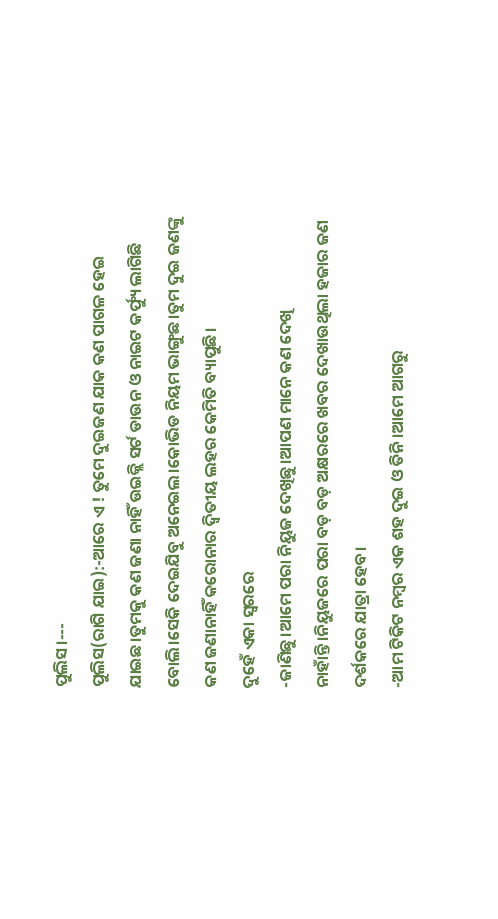ପୁଲିସ।---
ପୁଲିସ(ରାଗି ଯାଇ):-ଆରେ ଏ ! ତୁମେ ଦୁଇଜଣ ଯାକ କଣ ପାଗଳ ହେଇ ଯାଇଛ।ତୁମକୁ କଣ ଜଣା ନାହିଁ ଉଇକ୍ଲି ସର୍ଟ ଡାଉନ ଓ ନାଇଟ କର୍ଫ୍ୟୁ ଲାଗିଛି ବୋଲି।ସେକି ଦେଇଯିବୁ ଅନେଇଲ।କୋଭିଡ ନିୟମ ଭାଙ୍ଗୁଛ।ତୁମ ଦୁଇ ଜଣଙ୍କୁ କଣ ଜଣାନାହିଁ କରୋନାର ଦ୍ଵିତୀୟ ଲହର କେମିତି ବ୍ୟାପୁଛି।
ଦୁହେଁ ଏକା ସ୍ୱରରେ
-ଜାଣିଛୁ।ଆମେ ପରା ନିୟୁଜ ଦେଖିଛୁ।ଆପଣ ମାନେ କଣ ଦେଖି ନାହାଁନ୍ତି।ନିୟୁଜରେ ପରା ବଡ଼ ବଡ଼ ଅକ୍ଷରରେ ଖବର ଦେଖାଉଥିଲା ହଜାର ଜଣ ଦର୍ଶକରେ ଯାତ୍ରା ହେବ।
-ଆମ ଟିକିଟ ନମ୍ବର ଏକ ଶହ ଦୁଇ ଓ ତିନି।ଆମେ ଆଗରୁ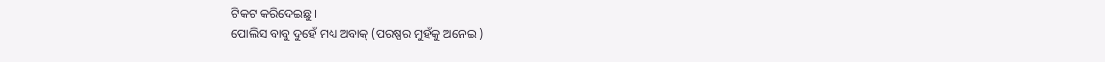ଟିକଟ କରିଦେଇଛୁ।
ପୋଲିସ ବାବୁ ଦୁହେଁ ମଧ୍ୟ ଅବାକ୍ (ପରଷ୍ପର ମୁହଁକୁ ଅନେଇ )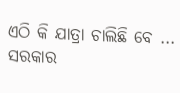ଏଠି କି ଯାତ୍ରା ଚାଲିଛି ବେ ...
ସରକାର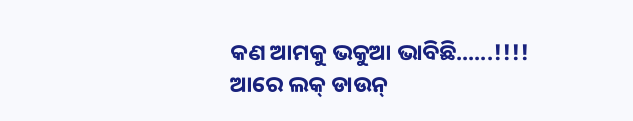କଣ ଆମକୁ ଭକୁଆ ଭାବିଛି......!!!!
ଆରେ ଲକ୍ ଡାଉନ୍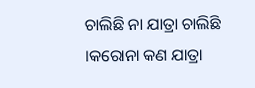ଚାଲିଛି ନା ଯାତ୍ରା ଚାଲିଛି ।କରୋନା କଣ ଯାତ୍ରା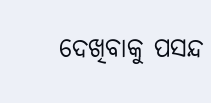ଦେଖିବାକୁ ପସନ୍ଦ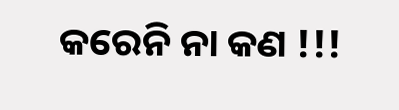କରେନି ନା କଣ !!!